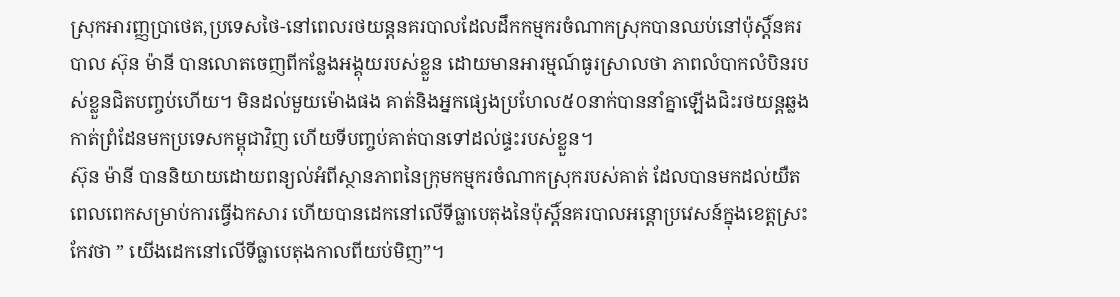ស្រុកអារញ្ញប្រាថេត,ប្រទេសថៃ-នៅពេលរថយន្តនគរបាលដែលដឹកកម្មករចំណាកស្រុកបានឈប់នៅប៉ុស្តិ៍នគរបាល ស៊ុន ម៉ានី បានលោតចេញពីកន្លែងអង្គុយរបស់ខ្លួន ដោយមានអារម្មណ៍ធូរស្រាលថា ភាពលំបាកលំបិនរបស់ខ្លួនជិតបញ្ចប់ហើយ។ មិនដល់មួយម៉ោងផង គាត់និងអ្នកផ្សេងប្រហែល៥០នាក់បាននាំគ្នាឡើងជិះរថយន្តឆ្លងកាត់ព្រំដែនមកប្រទេសកម្ពុជាវិញ ហើយទីបញ្ចប់គាត់បានទៅដល់ផ្ទះរបស់ខ្លួន។
ស៊ុន ម៉ានី បាននិយាយដោយពន្យល់អំពីស្ថានភាពនៃក្រុមកម្មករចំណាកស្រុករបស់គាត់ ដែលបានមកដល់យឺតពេលពេកសម្រាប់ការធ្វើឯកសារ ហើយបានដេកនៅលើទីធ្លាបេតុងនៃប៉ុស្តិ៍នគរបាលអន្តោប្រវេសន៍ក្នុងខេត្តស្រះកែវថា ” យើងដេកនៅលើទីធ្លាបេតុងកាលពីយប់មិញ”។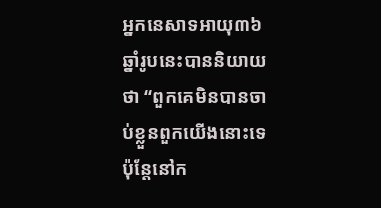អ្នកនេសាទអាយុ៣៦ឆ្នាំរូបនេះបាននិយាយថា “ពួកគេមិនបានចាប់ខ្លួនពួកយើងនោះទេ ប៉ុន្តែនៅក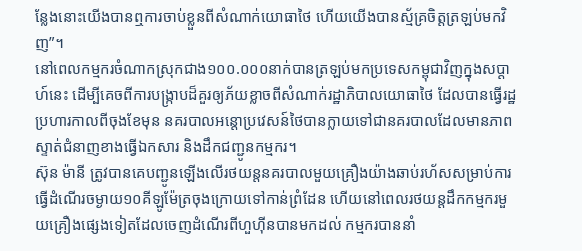ន្លែងនោះយើងបានឮការចាប់ខ្លួនពីសំណាក់យោធាថៃ ហើយយើងបានស្ម័គ្រចិត្តត្រឡប់មកវិញ”។
នៅពេលកម្មករចំណាកស្រុកជាង១០០.០០០នាក់បានត្រឡប់មកប្រទេសកម្ពុជាវិញក្នុងសប្ដាហ៍នេះ ដើម្បីគេចពីការបង្ក្រាបដ៏គួរឲ្យភ័យខ្លាចពីសំណាក់រដ្ឋាភិបាលយោធាថៃ ដែលបានធ្វើរដ្ឋប្រហារកាលពីចុងខែមុន នគរបាលអន្តោប្រវេសន៍ថៃបានក្លាយទៅជានគរបាលដែលមានភាពស្ទាត់ជំនាញខាងធ្វើឯកសារ និងដឹកជញ្ជូនកម្មករ។
ស៊ុន ម៉ានី ត្រូវបានគេបញ្ជូនឡើងលើរថយន្តនគរបាលមួយគ្រឿងយ៉ាងឆាប់រហ័សសម្រាប់ការធ្វើដំណើរចម្ងាយ១០គីឡូម៉ែត្រចុងក្រោយទៅកាន់ព្រំដែន ហើយនៅពេលរថយន្តដឹកកម្មករមួយគ្រឿងផ្សេងទៀតដែលចេញដំណើរពីហួហ៊ីនបានមកដល់ កម្មករបាននាំ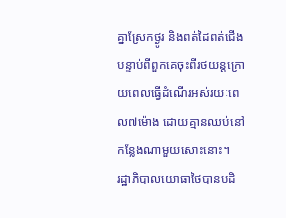គ្នាស្រែកថ្ងូរ និងពត់ដៃពត់ជើងបន្ទាប់ពីពួកគេចុះពីរថយន្តក្រោយពេលធ្វើដំណើរអស់រយៈពេល៧ម៉ោង ដោយគ្មានឈប់នៅកន្លែងណាមួយសោះនោះ។
រដ្ឋាភិបាលយោធាថៃបានបដិ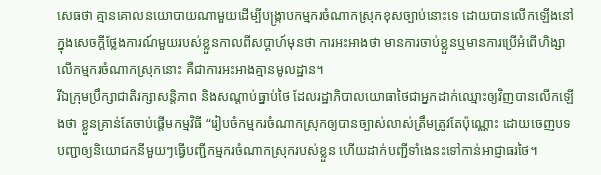សេធថា គ្មានគោលនយោបាយណាមួយដើម្បីបង្ក្រាបកម្មករចំណាកស្រុកខុសច្បាប់នោះទេ ដោយបានលើកឡើងនៅក្នុងសេចក្ដីថ្លែងការណ៍មួយរបស់ខ្លួនកាលពីសប្ដាហ៍មុនថា ការអះអាងថា មានការចាប់ខ្លួនឬមានការប្រើអំពើហិង្សាលើកម្មករចំណាកស្រុកនោះ គឺជាការអះអាងគ្មានមូលដ្ឋាន។
រីឯក្រុមប្រឹក្សាជាតិរក្សាសន្តិភាព និងសណ្ដាប់ធ្នាប់ថៃ ដែលរដ្ឋាភិបាលយោធាថៃជាអ្នកដាក់ឈ្មោះឲ្យវិញបានលើកឡើងថា ខ្លួនគ្រាន់តែចាប់ផ្ដើមកម្មវិធី “រៀបចំកម្មករចំណាកស្រុកឲ្យបានច្បាស់លាស់ត្រឹមត្រូវតែប៉ុណ្ណោះ ដោយចេញបទបញ្ជាឲ្យនិយោជកនីមួយៗធ្វើបញ្ជីកម្មករចំណាកស្រុករបស់ខ្លួន ហើយដាក់បញ្ជីទាំងេនះទៅកាន់អាជ្ញាធរថៃ។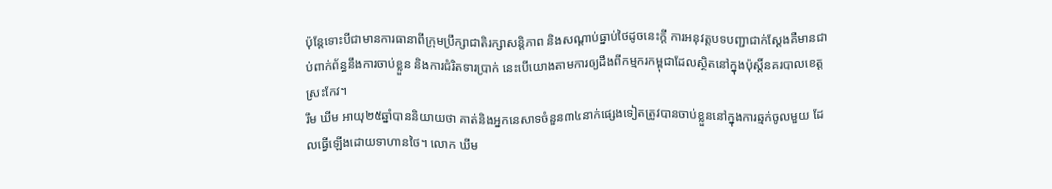ប៉ុន្តែទោះបីជាមានការធានាពីក្រុមប្រឹក្សាជាតិរក្សាសន្តិភាព និងសណ្ដាប់ធ្នាប់ថៃដូចនេះក្ដី ការអនុវត្តបទបញ្ជាជាក់ស្ដែងគឺមានជាប់ពាក់ព័ន្ធនឹងការចាប់ខ្លួន និងការជំរិតទារប្រាក់ នេះបើយោងតាមការឲ្យដឹងពីកម្មករកម្ពុជាដែលស្ថិតនៅក្នុងប៉ុស្តិ៍នគរបាលខេត្តស្រះកែវ។
រឹម ឃីម អាយុ២៥ឆ្នាំបាននិយាយថា គាត់និងអ្នកនេសាទចំនួន៣៤នាក់ផ្សេងទៀតត្រូវបានចាប់ខ្លួននៅក្នុងការឆ្មក់ចូលមួយ ដែលធ្វើឡើងដោយទាហានថៃ។ លោក ឃីម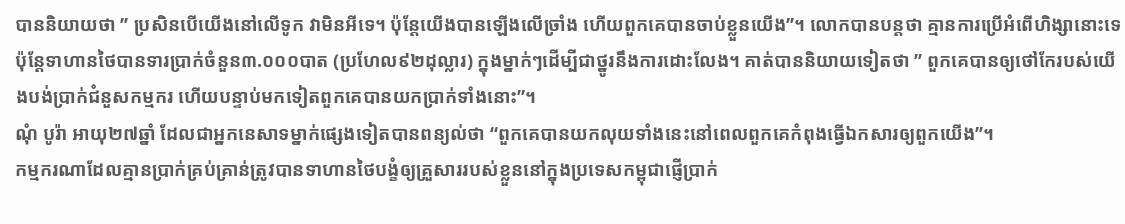បាននិយាយថា ” ប្រសិនបើយើងនៅលើទូក វាមិនអីទេ។ ប៉ុន្តែយើងបានឡើងលើច្រាំង ហើយពួកគេបានចាប់ខ្លួនយើង”។ លោកបានបន្តថា គ្មានការប្រើអំពើហិង្សានោះទេ ប៉ុន្តែទាហានថៃបានទារប្រាក់ចំនួន៣.០០០បាត (ប្រហែល៩២ដុល្លារ) ក្នុងម្នាក់ៗដើម្បីជាថ្នូរនឹងការដោះលែង។ គាត់បាននិយាយទៀតថា ” ពួកគេបានឲ្យថៅកែរបស់យើងបង់ប្រាក់ជំនួសកម្មករ ហើយបន្ទាប់មកទៀតពួកគេបានយកប្រាក់ទាំងនោះ”។
ណុំ បូរ៉ា អាយុ២៧ឆ្នាំ ដែលជាអ្នកនេសាទម្នាក់ផ្សេងទៀតបានពន្យល់ថា “ពួកគេបានយកលុយទាំងនេះនៅពេលពួកគេកំពុងធ្វើឯកសារឲ្យពួកយើង”។
កម្មករណាដែលគ្មានប្រាក់គ្រប់គ្រាន់ត្រូវបានទាហានថៃបង្ខំឲ្យគ្រួសាររបស់ខ្លួននៅក្នុងប្រទេសកម្ពុជាផ្ញើប្រាក់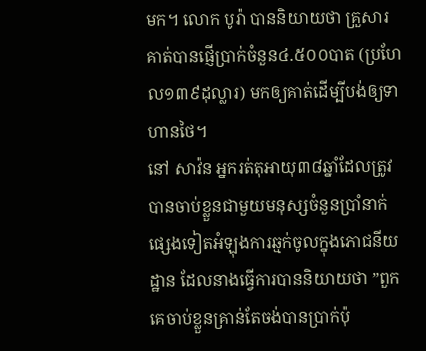មក។ លោក បូរ៉ា បាននិយាយថា គ្រួសារគាត់បានផ្ញើប្រាក់ចំនួន៤.៥០០បាត (ប្រហែល១៣៩ដុល្លារ) មកឲ្យគាត់ដើម្បីបង់ឲ្យទាហានថៃ។
នៅ សាវ៉ន អ្នករត់តុអាយុ៣៨ឆ្នាំដែលត្រូវបានចាប់ខ្លួនជាមួយមនុស្សចំនួនប្រាំនាក់ផ្សេងទៀតអំឡុងការឆ្មក់ចូលក្នុងភោជនីយដ្ឋាន ដែលនាងធ្វើការបាននិយាយថា ”ពួកគេចាប់ខ្លួនគ្រាន់តែចង់បានប្រាក់ប៉ុ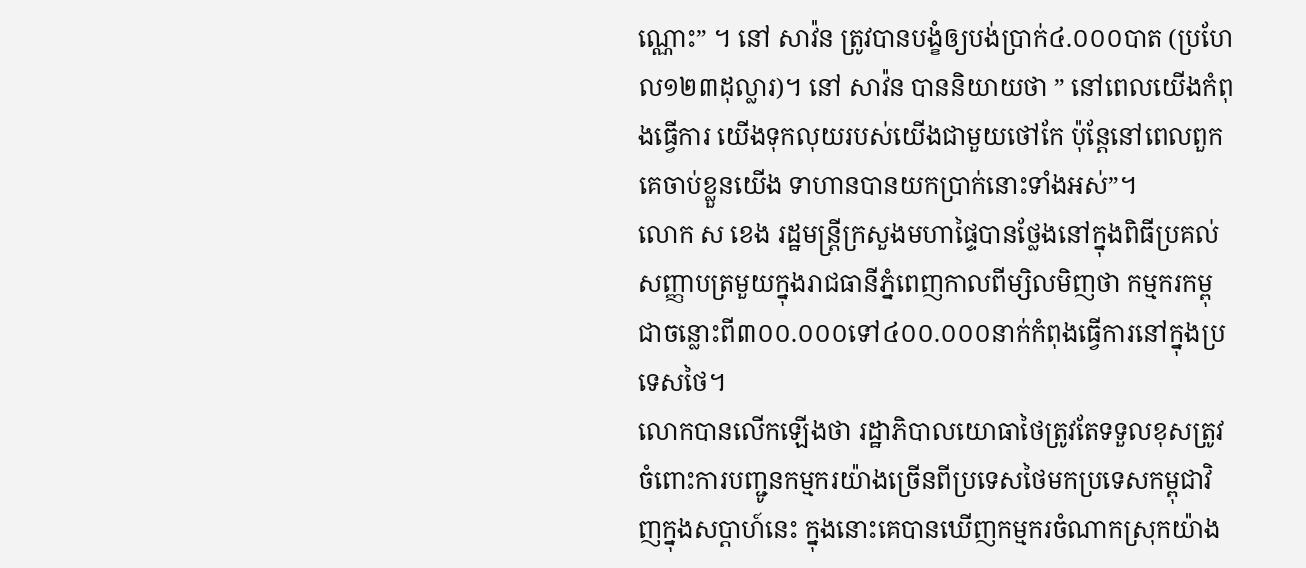ណ្ណោះ” ។ នៅ សាវ៉ន ត្រូវបានបង្ខំឲ្យបង់ប្រាក់៤.០០០បាត (ប្រហែល១២៣ដុល្លារ)។ នៅ សាវ៉ន បាននិយាយថា ” នៅពេលយើងកំពុងធ្វើការ យើងទុកលុយរបស់យើងជាមួយថៅកែ ប៉ុន្តែនៅពេលពួកគេចាប់ខ្លួនយើង ទាហានបានយកប្រាក់នោះទាំងអស់”។
លោក ស ខេង រដ្ឋមន្ត្រីក្រសួងមហាផ្ទៃបានថ្លែងនៅក្នុងពិធីប្រគល់សញ្ញាបត្រមួយក្នុងរាជធានីភ្នំពេញកាលពីម្សិលមិញថា កម្មករកម្ពុជាចន្លោះពី៣០០.០០០ទៅ៤០០.០០០នាក់កំពុងធ្វើការនៅក្នុងប្រទេសថៃ។
លោកបានលើកឡើងថា រដ្ឋាភិបាលយោធាថៃត្រូវតែទទួលខុសត្រូវចំពោះការបញ្ជូនកម្មករយ៉ាងច្រើនពីប្រទេសថៃមកប្រទេសកម្ពុជាវិញក្នុងសប្ដាហ៍នេះ ក្នុងនោះគេបានឃើញកម្មករចំណាកស្រុកយ៉ាង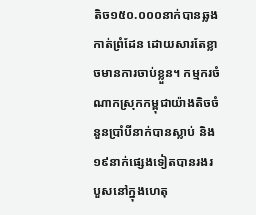តិច១៥០.០០០នាក់បានឆ្លងកាត់ព្រំដែន ដោយសារតែខ្លាចមានការចាប់ខ្លួន។ កម្មករចំណាកស្រុកកម្ពុជាយ៉ាងតិចចំនួនប្រាំបីនាក់បានស្លាប់ និង១៩នាក់ផ្សេងទៀតបានរងរបួសនៅក្នុងហេតុ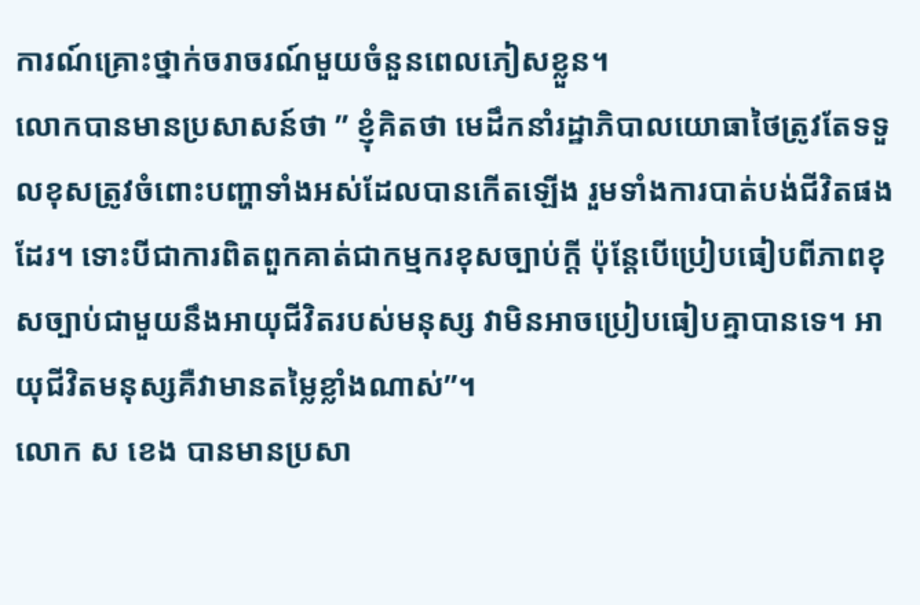ការណ៍គ្រោះថ្នាក់ចរាចរណ៍មួយចំនួនពេលភៀសខ្លួន។
លោកបានមានប្រសាសន៍ថា ” ខ្ញុំគិតថា មេដឹកនាំរដ្ឋាភិបាលយោធាថៃត្រូវតែទទួលខុសត្រូវចំពោះបញ្ហាទាំងអស់ដែលបានកើតឡើង រួមទាំងការបាត់បង់ជីវិតផងដែរ។ ទោះបីជាការពិតពួកគាត់ជាកម្មករខុសច្បាប់ក្ដី ប៉ុន្តែបើប្រៀបធៀបពីភាពខុសច្បាប់ជាមួយនឹងអាយុជីវិតរបស់មនុស្ស វាមិនអាចប្រៀបធៀបគ្នាបានទេ។ អាយុជីវិតមនុស្សគឺវាមានតម្លៃខ្លាំងណាស់”។
លោក ស ខេង បានមានប្រសា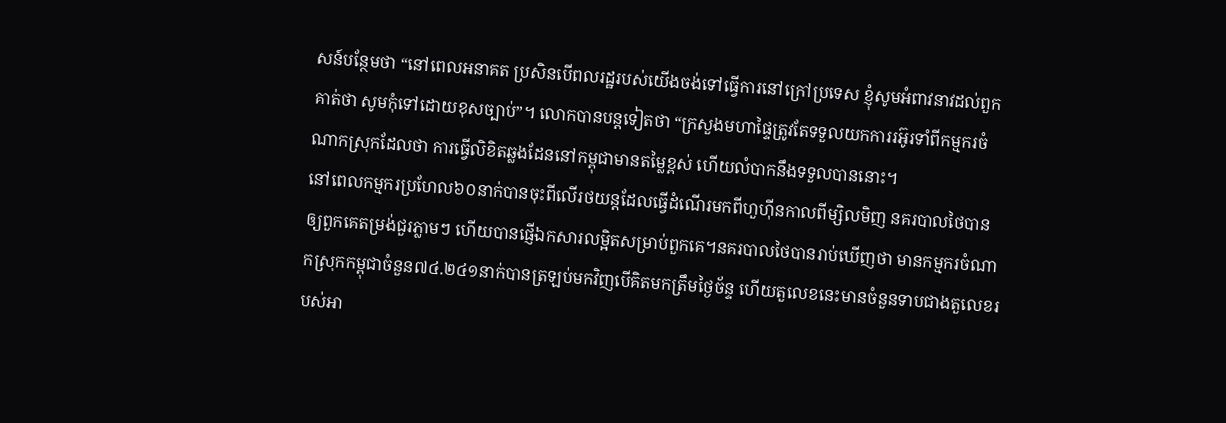សន៍បន្ថែមថា “នៅពេលអនាគត ប្រសិនបើពលរដ្ឋរបស់យើងចង់ទៅធ្វើការនៅក្រៅប្រទេស ខ្ញុំសូមអំពាវនាវដល់ពួកគាត់ថា សូមកុំទៅដោយខុសច្បាប់”។ លោកបានបន្តទៀតថា “ក្រសួងមហាផ្ទៃត្រូវតែទទួលយកការរអ៊ូរទាំពីកម្មករចំណាកស្រុកដែលថា ការធ្វើលិខិតឆ្លងដែននៅកម្ពុជាមានតម្លៃខ្ពស់ ហើយលំបាកនឹងទទួលបាននោះ។
នៅពេលកម្មករប្រហែល៦០នាក់បានចុះពីលើរថយន្តដែលធ្វើដំណើរមកពីហួហ៊ីនកាលពីម្សិលមិញ នគរបាលថៃបានឲ្យពួកគេតម្រង់ជួរភ្លាមៗ ហើយបានផ្ញើឯកសារលម្អិតសម្រាប់ពួកគេ។នគរបាលថៃបានរាប់ឃើញថា មានកម្មករចំណាកស្រុកកម្ពុជាចំនួន៧៤.២៤១នាក់បានត្រឡប់មកវិញបើគិតមកត្រឹមថ្ងៃច័ន្ទ ហើយតួលេខនេះមានចំនួនទាបជាងតួលេខរបស់អា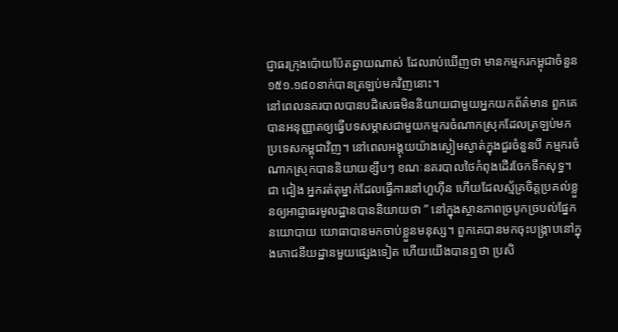ជ្ញាធរក្រុងប៉ោយប៉ែតឆ្ងាយណាស់ ដែលរាប់ឃើញថា មានកម្មករកម្ពុជាចំនួន១៥១.១៨០នាក់បានត្រឡប់មកវិញនោះ។
នៅពេលនគរបាលបានបដិសេធមិននិយាយជាមួយអ្នកយកព័ត៌មាន ពួកគេបានអនុញ្ញាតឲ្យធ្វើបទសម្ភាសជាមួយកម្មករចំណាកស្រុកដែលត្រឡប់មកប្រទេសកម្ពុជាវិញ។ នៅពេលអង្គុយយ៉ាងស្ងៀមស្ងាត់ក្នុងជួរចំនួនបី កម្មករចំណាកស្រុកបាននិយាយខ្សឹបៗ ខណៈនគរបាលថៃកំពុងដើរចែកទឹកសុទ្ធ។
ជា ជៀង អ្នករត់តុម្នាក់ដែលធ្វើការនៅហួហ៊ីន ហើយដែលស្ម័គ្រចិត្តប្រគល់ខ្លួនឲ្យអាជ្ញាធរមូលដ្ឋានបាននិយាយថា ” នៅក្នុងស្ថានភាពច្របូកច្របល់ផ្នែកនយោបាយ យោធាបានមកចាប់ខ្លួនមនុស្ស។ ពួកគេបានមកចុះបង្ក្រាបនៅក្នុងភោជនីយដ្ឋានមួយផ្សេងទៀត ហើយយើងបានឮថា ប្រសិ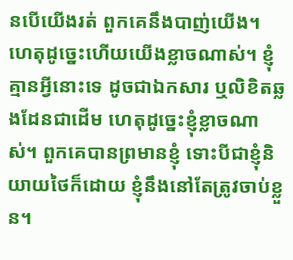នបើយើងរត់ ពួកគេនឹងបាញ់យើង។ ហេតុដូច្នេះហើយយើងខ្លាចណាស់។ ខ្ញុំគ្មានអ្វីនោះទេ ដូចជាឯកសារ ឬលិខិតឆ្លងដែនជាដើម ហេតុដូច្នេះខ្ញុំខ្លាចណាស់។ ពួកគេបានព្រមានខ្ញុំ ទោះបីជាខ្ញុំនិយាយថៃក៏ដោយ ខ្ញុំនឹងនៅតែត្រូវចាប់ខ្លួន។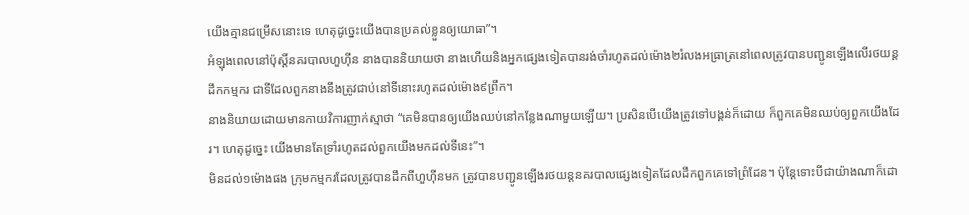យើងគ្មានជម្រើសនោះទេ ហេតុដូច្នេះយើងបានប្រគល់ខ្លួនឲ្យយោធា”។
អំឡុងពេលនៅប៉ុស្តិ៍នគរបាលហួហ៊ីន នាងបាននិយាយថា នាងហើយនិងអ្នកផ្សេងទៀតបានរង់ចាំរហូតដល់ម៉ោង២រំលងអធ្រាត្រនៅពេលត្រូវបានបញ្ជូនឡើងលើរថយន្តដឹកកម្មករ ជាទីដែលពួកនាងនឹងត្រូវជាប់នៅទីនោះរហូតដល់ម៉ោង៩ព្រឹក។
នាងនិយាយដោយមានកាយវិការញាក់ស្មាថា “គេមិនបានឲ្យយើងឈប់នៅកន្លែងណាមួយឡើយ។ ប្រសិនបើយើងត្រូវទៅបង្គន់ក៏ដោយ ក៏ពួកគេមិនឈប់ឲ្យពួកយើងដែរ។ ហេតុដូច្នេះ យើងមានតែទ្រាំរហូតដល់ពួកយើងមកដល់ទីនេះ”។
មិនដល់១ម៉ោងផង ក្រុមកម្មករដែលត្រូវបានដឹកពីហួហ៊ីនមក ត្រូវបានបញ្ជូនឡើងរថយន្តនគរបាលផ្សេងទៀតដែលដឹកពួកគេទៅព្រំដែន។ ប៉ុន្តែទោះបីជាយ៉ាងណាក៏ដោ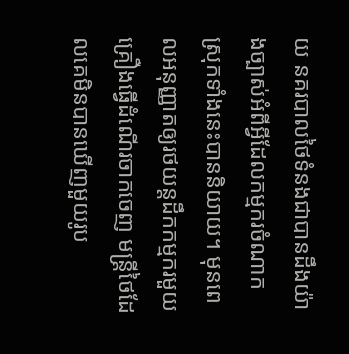យ នគរបាលថៃទំនងជាបានដឹងយ៉ាងច្បាស់អំពីអ្វីដែលកម្មករចំណាកស្រុកទាំងនេះបាននិយាយ។ មុនពេលអនុញ្ញាតឲ្យរថយន្តដឹកកម្មករមួយគ្រឿងធ្វើដំណើរចាកចេញ មន្ត្រីថៃដែលគេមិនបានឃើញមួយរូប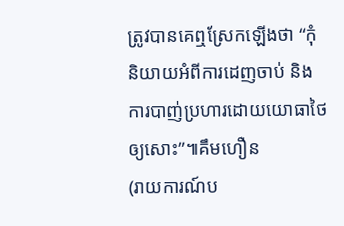ត្រូវបានគេឮស្រែកឡើងថា “កុំនិយាយអំពីការដេញចាប់ និងការបាញ់ប្រហារដោយយោធាថៃឲ្យសោះ”៕គឹមហឿន
(រាយការណ៍ប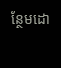ន្ថែមដោ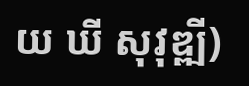យ ឃី សុវុឌ្ឍី)